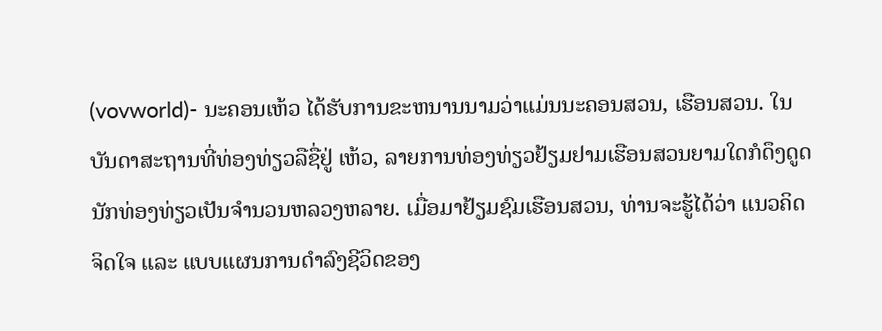(vovworld)- ນະຄອນເຫ້ວ ໄດ້ຮັບການຂະຫນານນາມວ່າແມ່ນນະຄອນສວນ, ເຮືອນສວນ. ໃນບັນດາສະຖານທີ່ທ່ອງທ່ຽວລືຊື່ຢູ່ ເຫ້ວ, ລາຍການທ່ອງທ່ຽວຢ້ຽມຢາມເຮືອນສວນຍາມໃດກໍດຶງດູດນັກທ່ອງທ່ຽວເປັນຈຳນວນຫລວງຫລາຍ. ເມື່ອມາຢ້ຽມຊົມເຮືອນສວນ, ທ່ານຈະຮູ້ໄດ້ວ່າ ແນວຄິດຈິດໃຈ ແລະ ແບບແຜນການດຳລົງຊີວິດຂອງ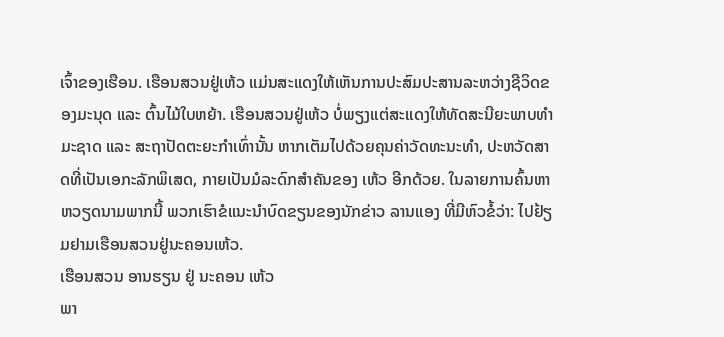ເຈົ້າຂອງເຮືອນ. ເຮືອນສວນຢູ່ເຫ້ວ ແມ່ນສະແດງໃຫ້ເຫັນການປະສົມປະສານລະຫວ່າງຊີວິດຂອງມະນຸດ ແລະ ຕົ້ນໄມ້ໃບຫຍ້າ. ເຮືອນສວນຢູ່ເຫ້ວ ບໍ່ພຽງແຕ່ສະແດງໃຫ້ທັດສະນີຍະພາບທຳມະຊາດ ແລະ ສະຖາປັດຕະຍະກຳເທົ່ານັ້ນ ຫາກເຕັມໄປດ້ວຍຄຸນຄ່າວັດທະນະທຳ, ປະຫວັດສາດທີ່ເປັນເອກະລັກພິເສດ, ກາຍເປັນມໍລະດົກສຳຄັນຂອງ ເຫ້ວ ອີກດ້ວຍ. ໃນລາຍການຄົ້ນຫາຫວຽດນາມພາກນີ້ ພວກເຮົາຂໍແນະນຳບົດຂຽນຂອງນັກຂ່າວ ລານແອງ ທີ່ມີຫົວຂໍ້ວ່າ: ໄປຢ້ຽມຢາມເຮືອນສວນຢູ່ນະຄອນເຫ້ວ.
ເຮືອນສວນ ອານຮຽນ ຢູ່ ນະຄອນ ເຫ້ວ
ພາ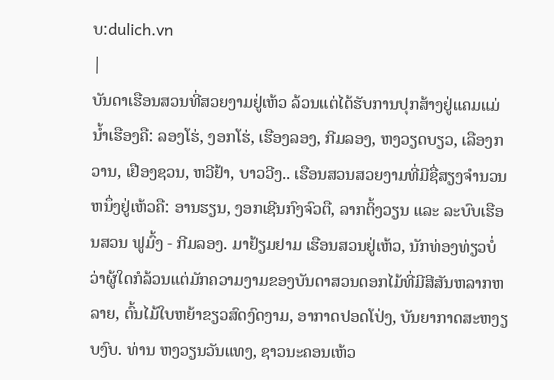ບ:dulich.vn
|
ບັນດາເຮືອນສວນທີ່ສວຍງາມຢູ່ເຫ້ວ ລ້ວນແຕ່ໄດ້ຮັບການປຸກສ້າງຢູ່ແຄມແມ່ນ້ຳເຮືອງຄື: ລອງໂຮ່, ງອກໂຮ່, ເຮືອງລອງ, ກີມລອງ, ຫງວຽດບຽວ, ເລືອງກວານ, ເຢືອງຊວນ, ຫວີຢ້າ, ບາວວີງ.. ເຮືອນສວນສວຍງາມທີ່ມີຊື່ສຽງຈຳນວນຫນຶ່ງຢູ່ເຫ້ວຄື: ອານຮຽນ, ງອກເຊີນກົງຈົວຕື, ລາກຕິ້ງວຽນ ແລະ ລະບົບເຮືອນສວນ ຟູມົ້ງ - ກີມລອງ. ມາຢ້ຽມຢາມ ເຮືອນສວນຢູ່ເຫ້ວ, ນັກທ່ອງທ່ຽວບໍ່ວ່າຜູ້ໃດກໍລ້ວນແຕ່ມັກຄວາມງາມຂອງບັນດາສວນດອກໄມ້ທີ່ມີສີສັນຫລາກຫລາຍ, ຕົ້ນໄມ້ໃບຫຍ້າຂຽວສົດງົດງາມ, ອາກາດປອດໂປ່ງ, ບັນຍາກາດສະຫງຽບງົບ. ທ່ານ ຫງວຽນວັນແທງ, ຊາວນະຄອນເຫ້ວ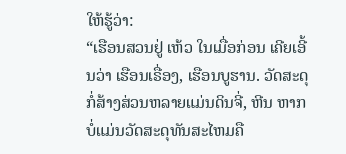ໃຫ້ຮູ້ວ່າ:
“ເຮືອນສວນຢູ່ ເຫ້ວ ໃນເມື່ອກ່ອນ ເຄີຍເອີ້ນວ່າ ເຮືອນເຣື່ອງ, ເຮືອນບູຮານ. ວັດສະດຸກໍ່ສ້າງສ່ວນຫລາຍແມ່ນດິນຈີ່, ຫີນ ຫາກບໍ່ແມ່ນວັດສະດຸທັນສະໄຫມຄື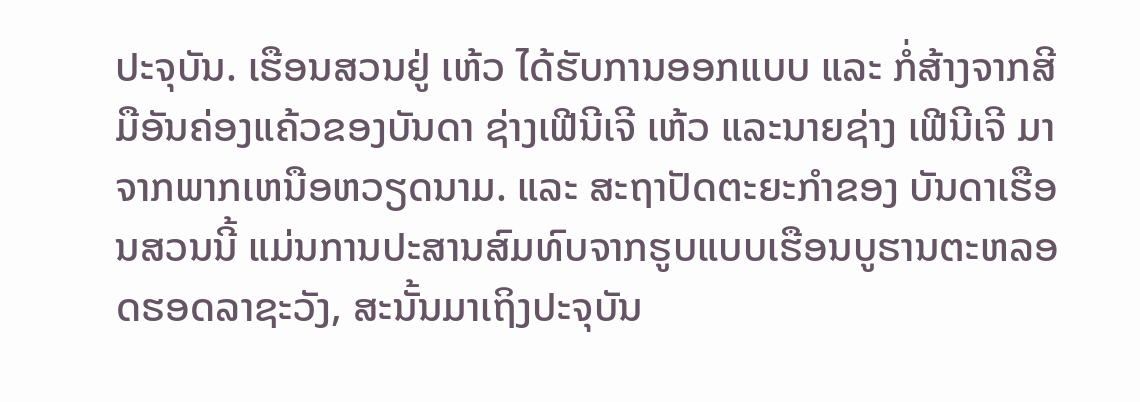ປະຈຸບັນ. ເຮືອນສວນຢູ່ ເຫ້ວ ໄດ້ຮັບການອອກແບບ ແລະ ກໍ່ສ້າງຈາກສີມືອັນຄ່ອງແຄ້ວຂອງບັນດາ ຊ່າງເຟີນີເຈີ ເຫ້ວ ແລະນາຍຊ່າງ ເຟີນີເຈີ ມາຈາກພາກເຫນືອຫວຽດນາມ. ແລະ ສະຖາປັດຕະຍະກຳຂອງ ບັນດາເຮືອນສວນນີ້ ແມ່ນການປະສານສົມທົບຈາກຮູບແບບເຮືອນບູຮານຕະຫລອດຮອດລາຊະວັງ, ສະນັ້ນມາເຖິງປະຈຸບັນ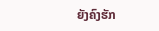ຍັງຄົງຮັກ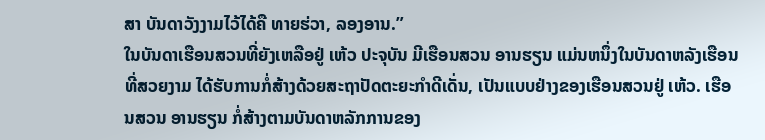ສາ ບັນດາວັງງາມໄວ້ໄດ້ຄື ທາຍຮ່ວາ, ລອງອານ.”
ໃນບັນດາເຮືອນສວນທີ່ຍັງເຫລືອຢູ່ ເຫ້ວ ປະຈຸບັນ ມີເຮືອນສວນ ອານຮຽນ ແມ່ນຫນຶ່ງໃນບັນດາຫລັງເຮືອນທີ່ສວຍງາມ ໄດ້ຮັບການກໍ່ສ້າງດ້ວຍສະຖາປັດຕະຍະກຳດີເດັ່ນ, ເປັນແບບຢ່າງຂອງເຮືອນສວນຢູ່ ເຫ້ວ. ເຮືອນສວນ ອານຮຽນ ກໍ່ສ້າງຕາມບັນດາຫລັກການຂອງ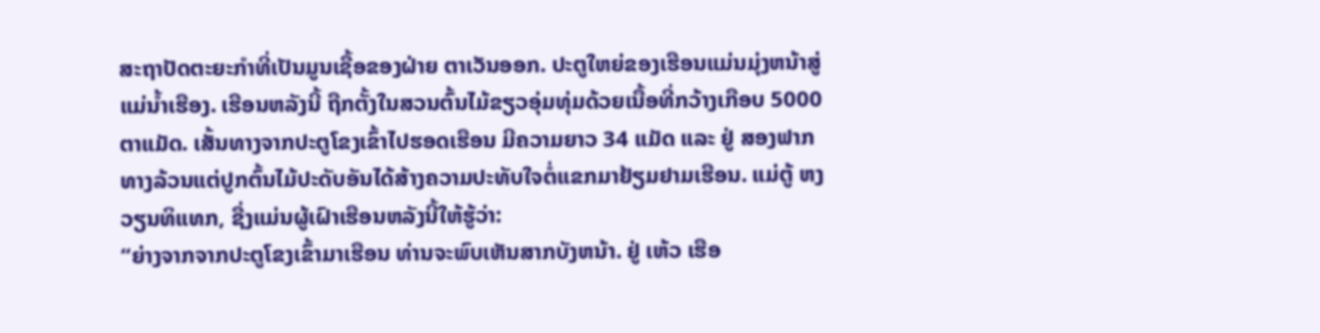ສະຖາປັດຕະຍະກຳທີ່ເປັນມູນເຊື້ອຂອງຝ່າຍ ຕາເວັນອອກ. ປະຕູໃຫຍ່ຂອງເຮືອນແມ່ນມຸ່ງຫນ້າສູ່ແມ່ນ້ຳເຮືອງ. ເຮືອນຫລັງນີ້ ຖືກຕັ້ງໃນສວນຕົ້ນໄມ້ຂຽວອຸ່ມທຸ່ມດ້ວຍເນື້ອທີ່ກວ້າງເກືອບ 5000 ຕາແມັດ. ເສັ້ນທາງຈາກປະຕູໂຂງເຂົ້າໄປຮອດເຮືອນ ມີຄວາມຍາວ 34 ແມັດ ແລະ ຢູ່ ສອງຟາກທາງລ້ວນແຕ່ປູກຕົ້ນໄມ້ປະດັບອັນໄດ້ສ້າງຄວາມປະທັບໃຈຕໍ່ແຂກມາຢ້ຽມຢາມເຮືອນ. ແມ່ຕູ້ ຫງວຽນທິແທກ, ຊື່ງແມ່ນຜູ້ເຝົາເຮືອນຫລັງນີ້ໃຫ້ຮູ້ວ່າ:
“ຍ່າງຈາກຈາກປະຕູໂຂງເຂົ້າມາເຮືອນ ທ່ານຈະພົບເຫັນສາກບັງຫນ້າ. ຢູ່ ເຫ້ວ ເຮືອ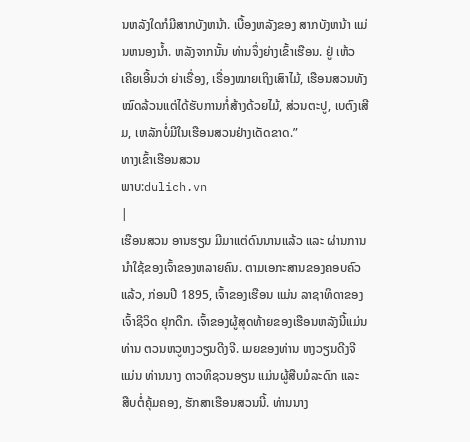ນຫລັງໃດກໍມີສາກບັງຫນ້າ. ເບື້ອງຫລັງຂອງ ສາກບັງຫນ້າ ແມ່ນຫນອງນ້ຳ. ຫລັງຈາກນັ້ນ ທ່ານຈຶ່ງຍ່າງເຂົ້າເຮືອນ. ຢູ່ ເຫ້ວ ເຄີຍເອີ້ນວ່າ ຍ່າເຣື່ອງ, ເຣື່ອງໝາຍເຖິງເສົາໄມ້, ເຮືອນສວນທັງໝົດລ້ວນແຕ່ໄດ້ຮັບການກໍ່ສ້າງດ້ວຍໄມ້, ສ່ວນຕະປູ, ເບຕົງເສີມ, ເຫລັກບໍ່ມີໃນເຮືອນສວນຢ່າງເດັດຂາດ.”
ທາງເຂົ້າເຮືອນສວນ
ພາບ:dulich.vn
|
ເຮືອນສວນ ອານຮຽນ ມີມາແຕ່ດົນນານແລ້ວ ແລະ ຜ່ານການນຳໃຊ້ຂອງເຈົ້າຂອງຫລາຍຄົນ. ຕາມເອກະສານຂອງຄອບຄົວແລ້ວ, ກ່ອນປີ 1895, ເຈົ້າຂອງເຮືອນ ແມ່ນ ລາຊາທິດາຂອງເຈົ້າຊີວິດ ຢຸກດືກ. ເຈົ້າຂອງຜູ້ສຸດທ້າຍຂອງເຮືອນຫລັງນີ້ແມ່ນ ທ່ານ ຕວນຫວູຫງວຽນດີງຈີ. ເມຍຂອງທ່ານ ຫງວຽນດີງຈີ ແມ່ນ ທ່ານນາງ ດາວທິຊວນອຽນ ແມ່ນຜູ້ສືບມໍລະດົກ ແລະ ສືບຕໍ່ຄຸ້ມຄອງ, ຮັກສາເຮືອນສວນນີ້. ທ່ານນາງ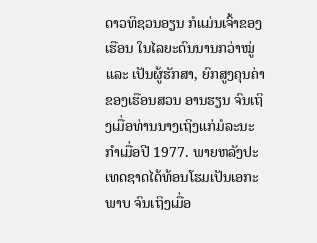ດາວທິຊວນອຽນ ກໍແມ່ນເຈົ້າຂອງເຮືອນ ໃນໄລຍະດົນນານກວ່າໝູ່ ແລະ ເປັນຜູ້ຮັກສາ, ຍົກສູງຄຸນຄ່າຂອງເຮືອນສວນ ອານຮຽນ ຈົນເຖິງເມື່ອທ່ານນາງເຖິງແກ່ມໍລະນະກຳເມື່ອປີ 1977. ພາຍຫລັງປະເທດຊາດໄດ້ທ້ອນໂຮມເປັນເອກະພາບ ຈົນເຖິງເມື່ອ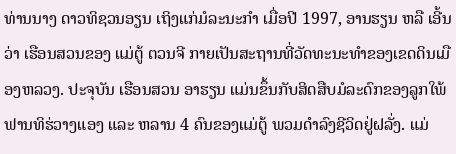ທ່ານນາງ ດາວທິຊວນອຽນ ເຖິງແກ່ມໍລະນະກຳ ເມື່ອປີ 1997, ອານຮຽນ ຫລື ເອີ້ນວ່າ ເຮືອນສວນຂອງ ແມ່ຕູ້ ຕວນຈີ ກາຍເປັນສະຖານທີ່ວັດທະນະທຳຂອງເຂດດິນເມືອງຫລວງ. ປະຈຸບັນ ເຮືອນສວນ ອາຮຽນ ແມ່ນຂຶ້ນກັບສິດສືບມໍລະດົກຂອງລູກໃພ້ ຟານທິຮ່ວາງແອງ ແລະ ຫລານ 4 ຄົນຂອງແມ່ຕູ້ ພວມດຳລົງຊີວິດຢູ່ຝລັ່ງ. ແມ່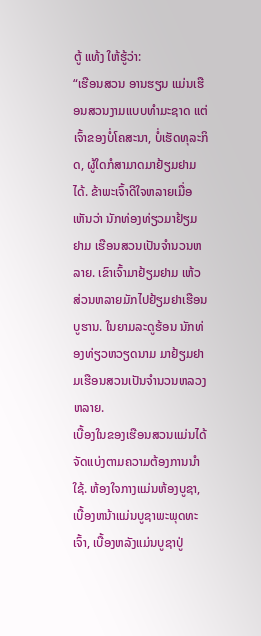ຕູ້ ແທ້ງ ໃຫ້ຮູ້ວ່າ:
“ເຮືອນສວນ ອານຮຽນ ແມ່ນເຮືອນສວນງາມແບບທຳມະຊາດ ແຕ່ເຈົ້າຂອງບໍ່ໂຄສະນາ, ບໍ່ເຮັດທຸລະກິດ, ຜູ້ໃດກໍສາມາດມາຢ້ຽມຢາມໄດ້. ຂ້າພະເຈົ້າດີໃຈຫລາຍເມື່ອເຫັນວ່າ ນັກທ່ອງທ່ຽວມາຢ້ຽມຢາມ ເຮືອນສວນເປັນຈຳນວນຫລາຍ. ເຂົາເຈົ້າມາຢ້ຽມຢາມ ເຫ້ວ ສ່ວນຫລາຍມັກໄປຢ້ຽມຢາເຮືອນບູຮານ. ໃນຍາມລະດູຮ້ອນ ນັກທ່ອງທ່ຽວຫວຽດນາມ ມາຢ້ຽມຢາມເຮືອນສວນເປັນຈຳນວນຫລວງຫລາຍ.
ເບື້ອງໃນຂອງເຮືອນສວນແມ່ນໄດ້ຈັດແບ່ງຕາມຄວາມຕ້ອງການນຳໃຊ້. ຫ້ອງໃຈກາງແມ່ນຫ້ອງບູຊາ, ເບື້ອງຫນ້າແມ່ນບູຊາພະພຸດທະເຈົ້າ, ເບື້ອງຫລັງແມ່ນບູຊາປູ່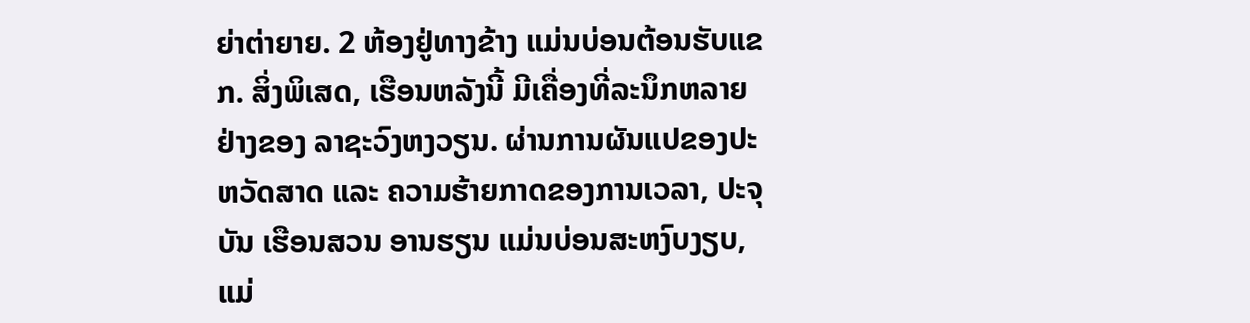ຍ່າຕ່າຍາຍ. 2 ຫ້ອງຢູ່ທາງຂ້າງ ແມ່ນບ່ອນຕ້ອນຮັບແຂກ. ສິ່ງພິເສດ, ເຮືອນຫລັງນີ້ ມີເຄື່ອງທີ່ລະນຶກຫລາຍຢ່າງຂອງ ລາຊະວົງຫງວຽນ. ຜ່ານການຜັນແປຂອງປະຫວັດສາດ ແລະ ຄວາມຮ້າຍກາດຂອງການເວລາ, ປະຈຸບັນ ເຮືອນສວນ ອານຮຽນ ແມ່ນບ່ອນສະຫງົບງຽບ, ແມ່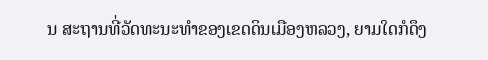ນ ສະຖານທີ່ວັດທະນະທຳຂອງເຂດດິນເມືອງຫລວງ, ຍາມໃດກໍດຶງ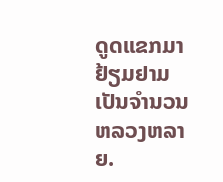ດູດແຂກມາຢ້ຽມຢາມເປັນຈຳນວນຫລວງຫລາຍ.